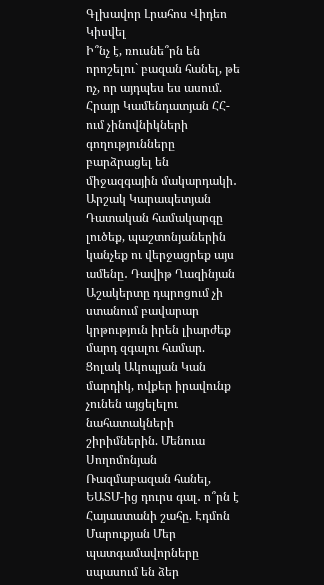Գլխավոր Լրահոս Վիդեո Կիսվել
Ի՞նչ է, ռուսնե՞րն են որոշելու` բազան հանել, թե ոչ, որ այդպես ես ասում. Հրայր Կամենդատյան ՀՀ-ում չինովնիկների գողությունները բարձրացել են միջազգային մակարդակի․ Արշակ Կարապետյան Դատական համակարգը լուծեք, պաշտոնյաներին կանչեք ու վերջացրեք այս ամենը․ Դավիթ Ղազինյան Աշակերտը դպրոցում չի ստանում բավարար կրթություն իրեն լիարժեք մարդ զգալու համար. Ցոլակ Ակոպյան Կան մարդիկ, ովքեր իրավունք չունեն այցելելու նահատակների շիրիմներին. Մենուա Սողոմոնյան Ռազմաբազան հանել, ԵԱՏՄ-ից դուրս գալ․ ո՞րն է Հայաստանի շահը. Էդմոն Մարուքյան Մեր պատգամավորները սպասում են ձեր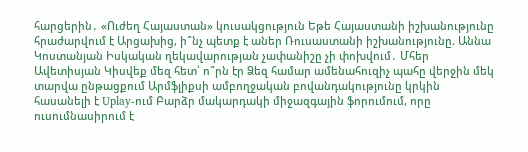հարցերին․ «Ուժեղ Հայաստան» կուսակցություն Եթե Հայաստանի իշխանությունը հրաժարվում է Արցախից, ի՞նչ պետք է աներ Ռուսաստանի իշխանությունը. Աննա Կոստանյան Իսկական ղեկավարության չափանիշը չի փոխվում․ Մհեր Ավետիսյան Կիսվեք մեզ հետ՝ ո՞րն էր Ձեզ համար ամենահուզիչ պահը վերջին մեկ տարվա ընթացքում Արմֆլիքսի ամբողջական բովանդակությունը կրկին հասանելի է Uplay-ում Բարձր մակարդակի միջազգային ֆորումում, որը ուսումնասիրում է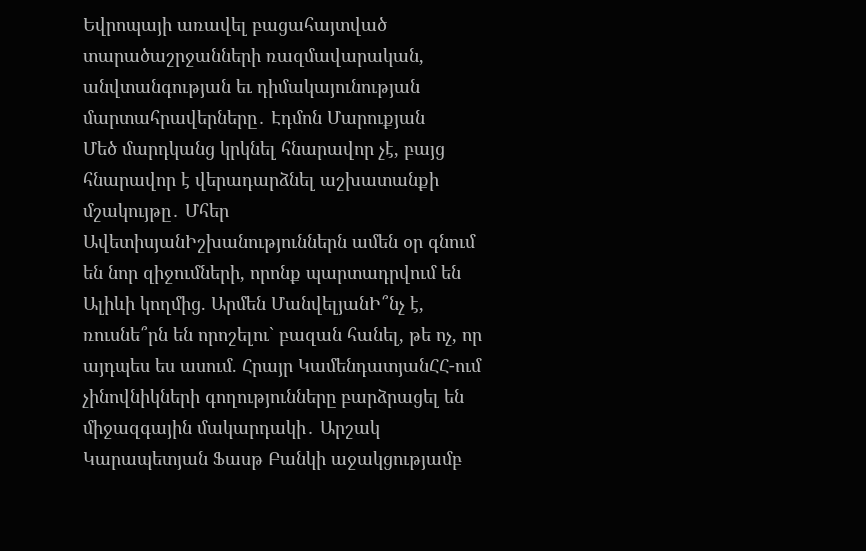Եվրոպայի առավել բացահայտված տարածաշրջանների ռազմավարական, անվտանգության եւ դիմակայունության մարտահրավերները․ Էդմոն Մարուքյան
Մեծ մարդկանց կրկնել հնարավոր չէ, բայց հնարավոր է վերադարձնել աշխատանքի մշակույթը․ Մհեր ԱվետիսյանԻշխանություններն ամեն օր գնում են նոր զիջումների, որոնք պարտադրվում են Ալիևի կողմից. Արմեն ՄանվելյանԻ՞նչ է, ռուսնե՞րն են որոշելու` բազան հանել, թե ոչ, որ այդպես ես ասում. Հրայր ԿամենդատյանՀՀ-ում չինովնիկների գողությունները բարձրացել են միջազգային մակարդակի․ Արշակ Կարապետյան Ֆասթ Բանկի աջակցությամբ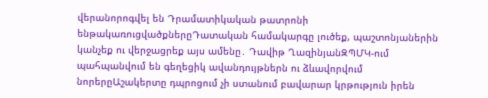վերանորոգվել են Դրամատիկական թատրոնի ենթակառուցվածքներըԴատական համակարգը լուծեք, պաշտոնյաներին կանչեք ու վերջացրեք այս ամենը․ Դավիթ ՂազինյանԶՊՄԿ-ում պահպանվում են գեղեցիկ ավանդույթներն ու ձևավորվում նորերըԱշակերտը դպրոցում չի ստանում բավարար կրթություն իրեն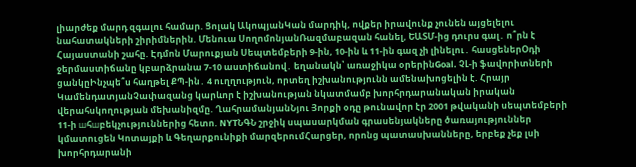լիարժեք մարդ զգալու համար. Ցոլակ ԱկոպյանԿան մարդիկ, ովքեր իրավունք չունեն այցելելու նահատակների շիրիմներին. Մենուա ՍողոմոնյանՌազմաբազան հանել, ԵԱՏՄ-ից դուրս գալ․ ո՞րն է Հայաստանի շահը. Էդմոն Մարուքյան Սեպտեմբերի 9-ին, 10-ին և 11-ին գազ չի լինելու․ հասցեներՕդի ջերմաստիճանը կբարձրանա 7-10 աստիճանով․ եղանակն՝ առաջիկա օրերինGoal. ՉԼ-ի ֆավորիտների ցանկըԻնչպե՞ս հաղթել ՔՊ-ին․ 4 ուղղություն, որտեղ իշխանությունն ամենախոցելին է. Հրայր ԿամենդատյանՉափազանց կարևոր է իշխանության նկատմամբ խորհրդարանական իրական վերահսկողության մեխանիզմը. ՂահրամանյանՆյու Յորքի օդը թունավոր էր 2001 թվականի սեպտեմբերի 11-ի шհшբեկչություններից հետո. NYTՆԳՆ շրջիկ սպասարկման գրասենյակները ծառայություններ կմատուցեն Կոտայքի և Գեղարքունիքի մարզերումՀարցեր, որոնց պատասխանները, երբեք չեք լսի խորհրդարանի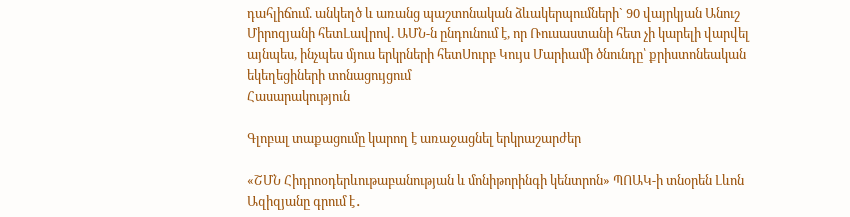դահլիճում. անկեղծ և առանց պաշտոնական ձևակերպումների` 90 վայրկյան Անուշ Միրոզյանի հետԼավրով. ԱՄՆ-ն ընդունում է, որ Ռուսաստանի հետ չի կարելի վարվել այնպես, ինչպես մյուս երկրների հետՍուրբ Կույս Մարիամի ծնունդը՝ քրիստոնեական եկեղեցիների տոնացույցում
Հասարակություն

Գլոբալ տաքացումը կարող է առաջացնել երկրաշարժեր

«ՇՄՆ Հիդրոօդերևութաբանության և մոնիթորինգի կենտրոն» ՊՈԱԿ-ի տնօրեն Լևոն Ազիզյանը գրում է․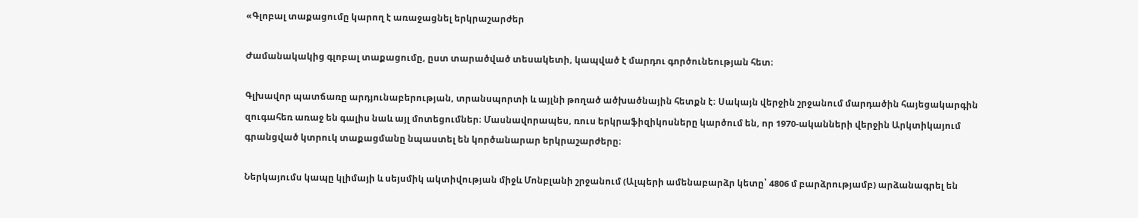«Գլոբալ տաքացումը կարող է առաջացնել երկրաշարժեր

Ժամանակակից գլոբալ տաքացումը, ըստ տարածված տեսակետի, կապված է մարդու գործունեության հետ։

Գլխավոր պատճառը արդյունաբերության, տրանսպորտի և այլնի թողած ածխածնային հետքն է։ Սակայն վերջին շրջանում մարդածին հայեցակարգին զուգահեռ առաջ են գալիս նաև այլ մոտեցումներ։ Մասնավորապես, ռուս երկրաֆիզիկոսները կարծում են, որ 1970-ականների վերջին Արկտիկայում գրանցված կտրուկ տաքացմանը նպաստել են կործանարար երկրաշարժերը։

Ներկայումս կապը կլիմայի և սեյսմիկ ակտիվության միջև Մոնբլանի շրջանում (Ալպերի ամենաբարձր կետը՝ 4806 մ բարձրությամբ) արձանագրել են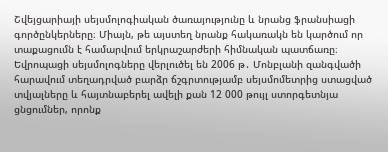Շվեյցարիայի սեյսմոլոգիական ծառայությունը և նրանց ֆրանսիացի գործընկերները։ Միայն, թե այստեղ նրանք հակառակն են կարծում որ տաքացումն է համարվում երկրաշարժերի հիմնական պատճառը։ Եվրոպացի սեյսմոլոգները վերլուծել են 2006 թ․ Մոնբլանի զանգվածի հարավում տեղադրված բարձր ճշգրտությամբ սեյսմոմետրից ստացված տվյալները և հայտնաբերել ավելի քան 12 000 թույլ ստորգետնյա ցնցումներ, որոնք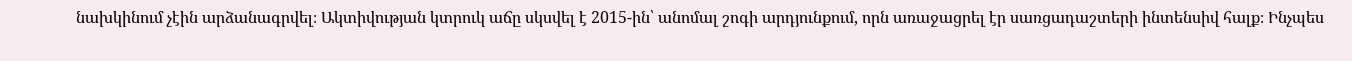նախկինում չէին արձանագրվել։ Ակտիվության կտրուկ աճը սկսվել է 2015-ին՝ անոմալ շոգի արդյունքում, որն առաջացրել էր սառցադաշտերի ինտենսիվ հալք։ Ինչպես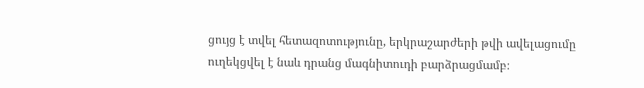ցույց է տվել հետազոտությունը, երկրաշարժերի թվի ավելացումը ուղեկցվել է նաև դրանց մագնիտուդի բարձրացմամբ։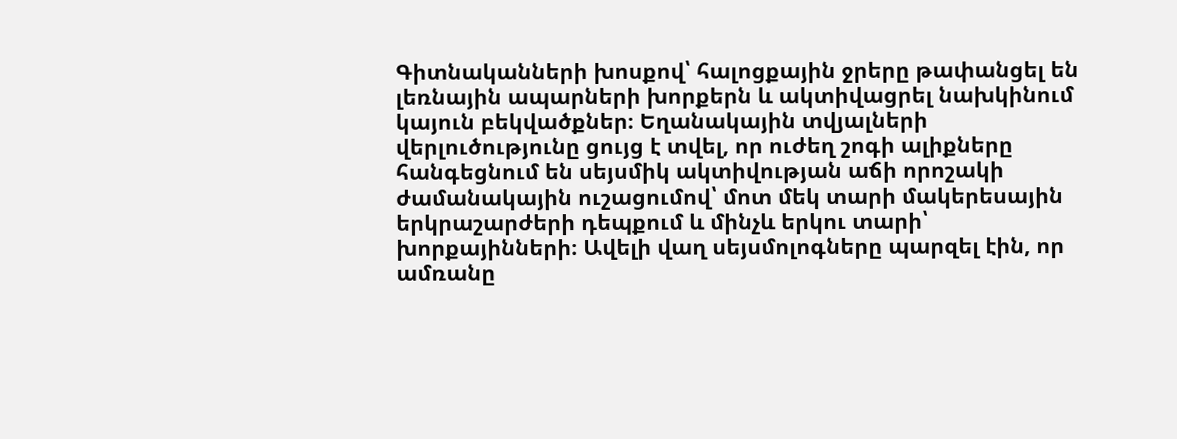Գիտնականների խոսքով՝ հալոցքային ջրերը թափանցել են լեռնային ապարների խորքերն և ակտիվացրել նախկինում կայուն բեկվածքներ։ Եղանակային տվյալների վերլուծությունը ցույց է տվել, որ ուժեղ շոգի ալիքները հանգեցնում են սեյսմիկ ակտիվության աճի որոշակի ժամանակային ուշացումով՝ մոտ մեկ տարի մակերեսային երկրաշարժերի դեպքում և մինչև երկու տարի՝ խորքայինների։ Ավելի վաղ սեյսմոլոգները պարզել էին, որ ամռանը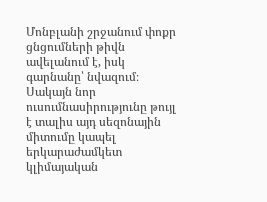Մոնբլանի շրջանում փոքր ցնցումների թիվն ավելանում է, իսկ գարնանը՝ նվազում։ Սակայն նոր ուսումնասիրությունը թույլ է տալիս այդ սեզոնային միտումը կապել երկարաժամկետ կլիմայական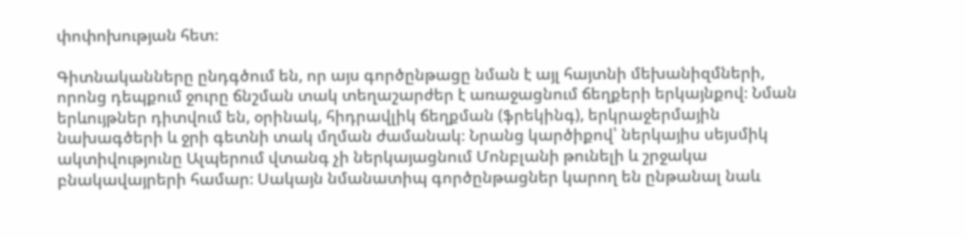փոփոխության հետ։

Գիտնականները ընդգծում են, որ այս գործընթացը նման է այլ հայտնի մեխանիզմների, որոնց դեպքում ջուրը ճնշման տակ տեղաշարժեր է առաջացնում ճեղքերի երկայնքով։ Նման երևույթներ դիտվում են, օրինակ, հիդրավլիկ ճեղքման (ֆրեկինգ), երկրաջերմային նախագծերի և ջրի գետնի տակ մղման ժամանակ։ Նրանց կարծիքով՝ ներկայիս սեյսմիկ ակտիվությունը Ալպերում վտանգ չի ներկայացնում Մոնբլանի թունելի և շրջակա բնակավայրերի համար։ Սակայն նմանատիպ գործընթացներ կարող են ընթանալ նաև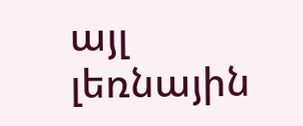այլ լեռնային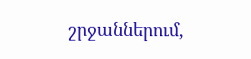շրջաններում,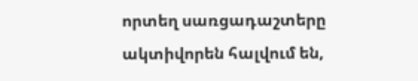որտեղ սառցադաշտերը ակտիվորեն հալվում են,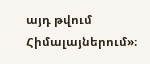այդ թվում Հիմալայներում»։